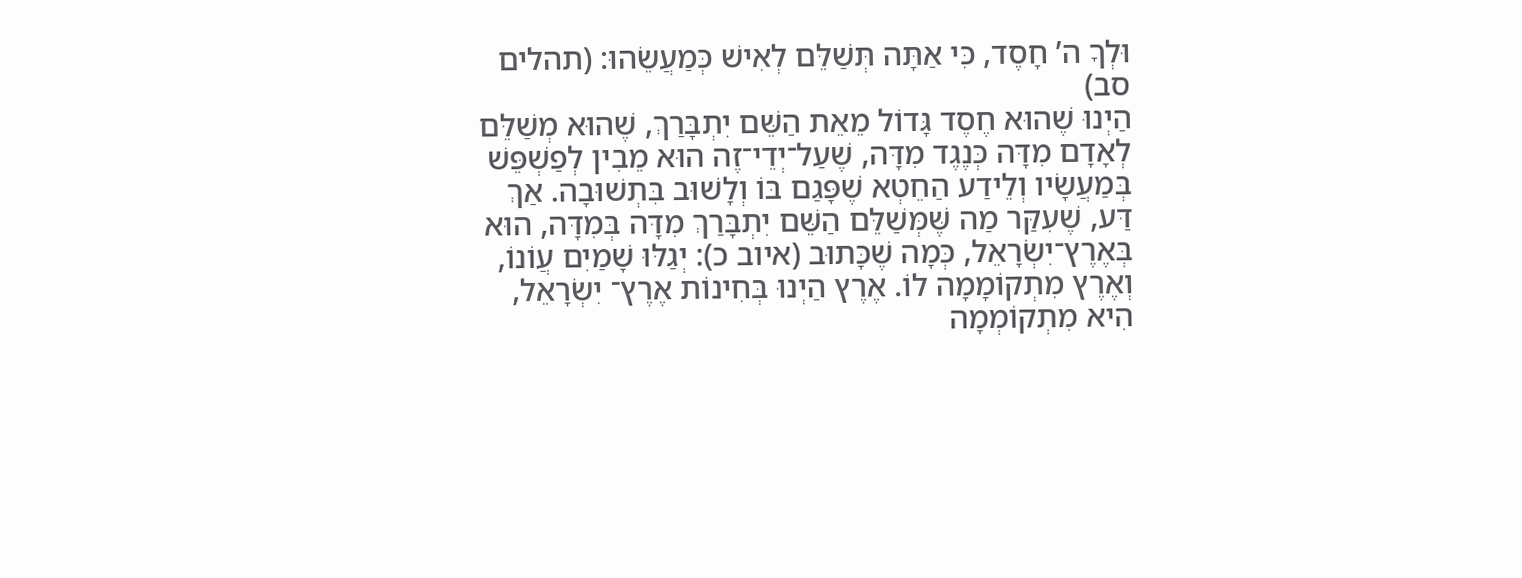וּלְךָ ה’ חָסֶד, כִּי אַתָּה תְּשַׁלֵּם לְאִישׁ כְּמַעֲשֵׂהוּ: (תהלים סב)
הַיְנוּ שֶׁהוּא חֶסֶד גָּדוֹל מֵאֵת הַשֵּׁם יִתְבָּרַךְ, שֶׁהוּא מְשַׁלֵּם לְאָדָם מִדָּה כְּנֶגֶד מִדָּה, שֶׁעַל־יְדֵי־זֶה הוּא מֵבִין לְפַשְׁפֵּשׁ בְּמַעֲשָׂיו וְלֵידַע הַחֵטְא שֶׁפָּגַם בּוֹ וְלָשׁוּב בִּתְשׁוּבָה. אַךְ דַּע, שֶׁעִקַּר מַה שֶּׁמְּשַׁלֵּם הַשֵּׁם יִתְבָּרַךְ מִדָּה בְּמִדָּה, הוּא בְּאֶרֶץ־יִשְׂרָאֵל, כְּמָה שֶׁכָּתוּב (איוב כ): יְגַלּוּ שָׁמַיִם עֲוֹנוֹ, וְאֶרֶץ מִתְקוֹמָמָה לוֹ. אֶרֶץ הַיְנוּ בְּחִינוֹת אֶרֶץ־ יִשְׂרָאֵל, הִיא מִתְקוֹמְמָה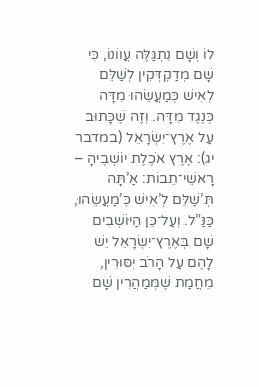לוֹ וְשָׁם נִתְגַּלֶּה עֲווֹנוֹ, כִּי שָׁם מְדַקְדְּקִין לְשַׁלֵּם לְאִישׁ כְּמַעֲשֵׂהוּ מִדָּה כְּנֶגֶד מִדָּה. וְזֶה שֶׁכָּתוּב עַל אֶרֶץ־יִשְׂרָאֵל (במדבר יג): אֶרֶץ אֹכֶלֶת יוֹשְׁבֶיהָ – רָאשֵׁי־תֵבוֹת: אַ’תָּה תְּ’שַׁלֵּם לְ’אִישׁ כְּ’מַעֲשֵׂהוּ, כַּנַּ”ל. וְעַל־כֵּן הַיּוֹשְׁבִים שָׁם בְּאֶרֶץ־יִשְׂרָאֵל יֵשׁ לָהֶם עַל הָרֹב יִסּוּרִין, מֵחֲמַת שֶׁמְּמַהֲרִין שָׁם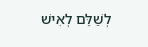לְשַׁלֵּם לְאִישׁ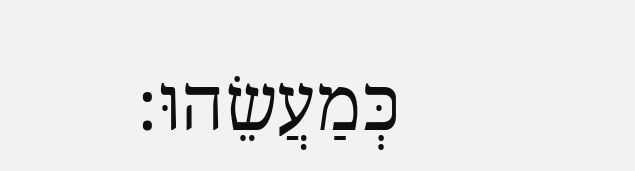כְּמַעֲשֵׂהוּ: